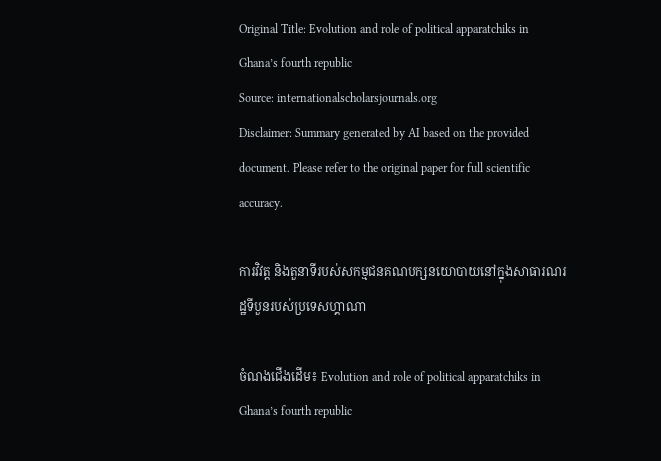Original Title: Evolution and role of political apparatchiks in Ghana’s fourth republic
Source: internationalscholarsjournals.org
Disclaimer: Summary generated by AI based on the provided document. Please refer to the original paper for full scientific accuracy.

ការវិវត្ត និងតួនាទីរបស់សកម្មជនគណបក្សនយោបាយនៅក្នុងសាធារណរដ្ឋទីបួនរបស់ប្រទេសហ្គាណា

ចំណងជើងដើម៖ Evolution and role of political apparatchiks in Ghana’s fourth republic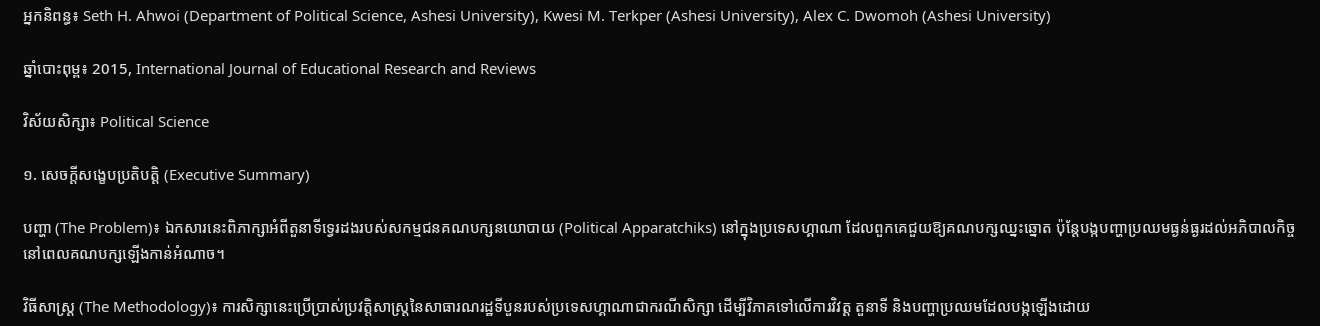អ្នកនិពន្ធ៖ Seth H. Ahwoi (Department of Political Science, Ashesi University), Kwesi M. Terkper (Ashesi University), Alex C. Dwomoh (Ashesi University)

ឆ្នាំបោះពុម្ព៖ 2015, International Journal of Educational Research and Reviews

វិស័យសិក្សា៖ Political Science

១. សេចក្តីសង្ខេបប្រតិបត្តិ (Executive Summary)

បញ្ហា (The Problem)៖ ឯកសារនេះពិភាក្សាអំពីតួនាទីទ្វេរដងរបស់សកម្មជនគណបក្សនយោបាយ (Political Apparatchiks) នៅក្នុងប្រទេសហ្គាណា ដែលពួកគេជួយឱ្យគណបក្សឈ្នះឆ្នោត ប៉ុន្តែបង្កបញ្ហាប្រឈមធ្ងន់ធ្ងរដល់អភិបាលកិច្ចនៅពេលគណបក្សឡើងកាន់អំណាច។

វិធីសាស្ត្រ (The Methodology)៖ ការសិក្សានេះប្រើប្រាស់ប្រវត្តិសាស្រ្តនៃសាធារណរដ្ឋទីបួនរបស់ប្រទេសហ្គាណាជាករណីសិក្សា ដើម្បីវិភាគទៅលើការវិវត្ត តួនាទី និងបញ្ហាប្រឈមដែលបង្កឡើងដោយ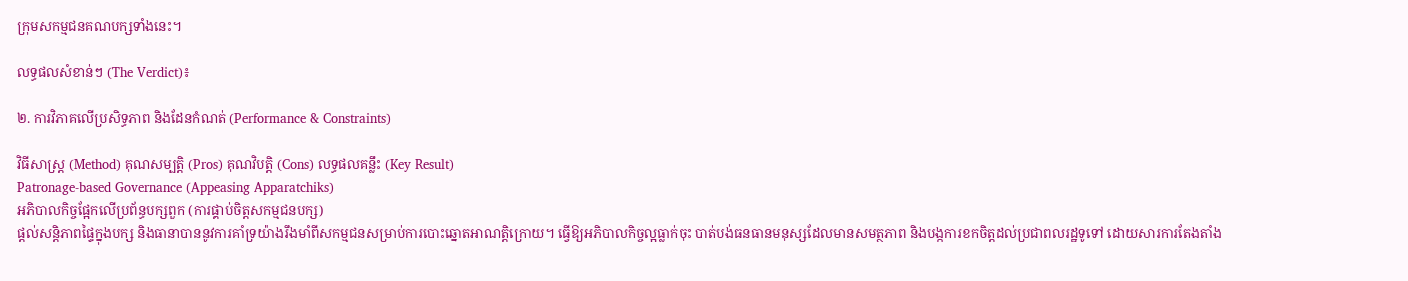ក្រុមសកម្មជនគណបក្សទាំងនេះ។

លទ្ធផលសំខាន់ៗ (The Verdict)៖

២. ការវិភាគលើប្រសិទ្ធភាព និងដែនកំណត់ (Performance & Constraints)

វិធីសាស្ត្រ (Method) គុណសម្បត្តិ (Pros) គុណវិបត្តិ (Cons) លទ្ធផលគន្លឹះ (Key Result)
Patronage-based Governance (Appeasing Apparatchiks)
អភិបាលកិច្ចផ្អែកលើប្រព័ន្ធបក្សពួក (ការផ្គាប់ចិត្តសកម្មជនបក្ស)
ផ្តល់សន្តិភាពផ្ទៃក្នុងបក្ស និងធានាបាននូវការគាំទ្រយ៉ាងរឹងមាំពីសកម្មជនសម្រាប់ការបោះឆ្នោតអាណត្តិក្រោយ។ ធ្វើឱ្យអភិបាលកិច្ចល្អធ្លាក់ចុះ បាត់បង់ធនធានមនុស្សដែលមានសមត្ថភាព និងបង្កការខកចិត្តដល់ប្រជាពលរដ្ឋទូទៅ ដោយសារការតែងតាំង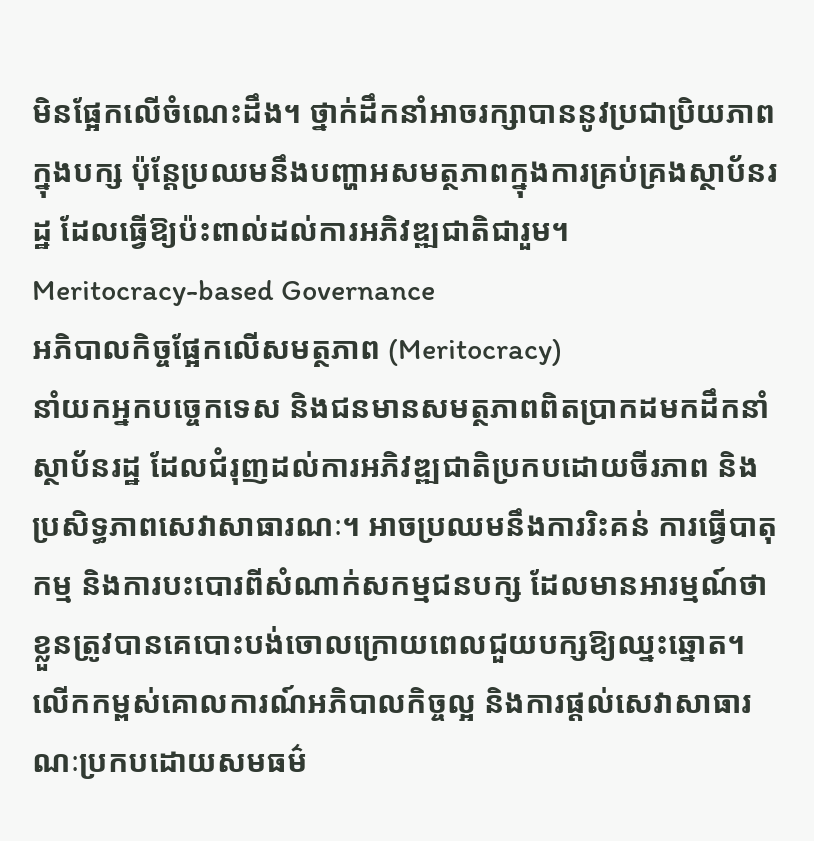មិនផ្អែកលើចំណេះដឹង។ ថ្នាក់ដឹកនាំអាចរក្សាបាននូវប្រជាប្រិយភាពក្នុងបក្ស ប៉ុន្តែប្រឈមនឹងបញ្ហាអសមត្ថភាពក្នុងការគ្រប់គ្រងស្ថាប័នរដ្ឋ ដែលធ្វើឱ្យប៉ះពាល់ដល់ការអភិវឌ្ឍជាតិជារួម។
Meritocracy-based Governance
អភិបាលកិច្ចផ្អែកលើសមត្ថភាព (Meritocracy)
នាំយកអ្នកបច្ចេកទេស និងជនមានសមត្ថភាពពិតប្រាកដមកដឹកនាំស្ថាប័នរដ្ឋ ដែលជំរុញដល់ការអភិវឌ្ឍជាតិប្រកបដោយចីរភាព និងប្រសិទ្ធភាពសេវាសាធារណៈ។ អាចប្រឈមនឹងការរិះគន់ ការធ្វើបាតុកម្ម និងការបះបោរពីសំណាក់សកម្មជនបក្ស ដែលមានអារម្មណ៍ថាខ្លួនត្រូវបានគេបោះបង់ចោលក្រោយពេលជួយបក្សឱ្យឈ្នះឆ្នោត។ លើកកម្ពស់គោលការណ៍អភិបាលកិច្ចល្អ និងការផ្តល់សេវាសាធារណៈប្រកបដោយសមធម៌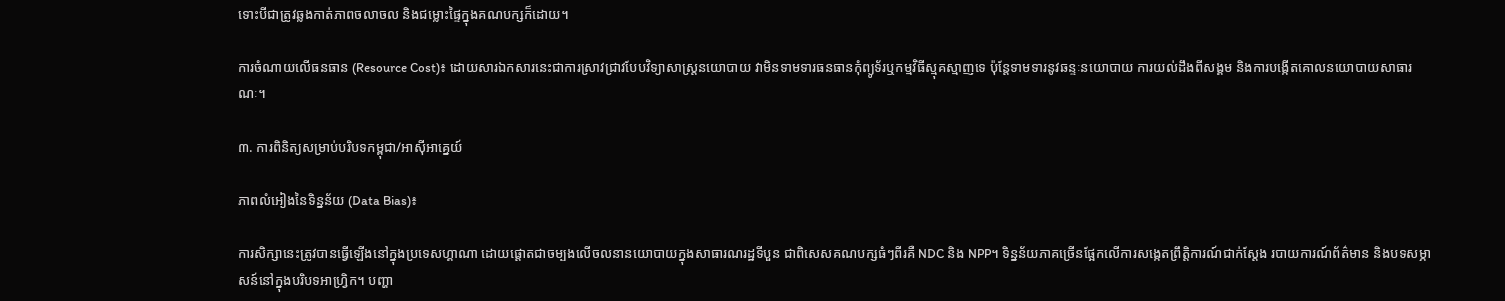ទោះបីជាត្រូវឆ្លងកាត់ភាពចលាចល និងជម្លោះផ្ទៃក្នុងគណបក្សក៏ដោយ។

ការចំណាយលើធនធាន (Resource Cost)៖ ដោយសារឯកសារនេះជាការស្រាវជ្រាវបែបវិទ្យាសាស្ត្រនយោបាយ វាមិនទាមទារធនធានកុំព្យូទ័រឬកម្មវិធីស្មុគស្មាញទេ ប៉ុន្តែទាមទារនូវឆន្ទៈនយោបាយ ការយល់ដឹងពីសង្គម និងការបង្កើតគោលនយោបាយសាធារណៈ។

៣. ការពិនិត្យសម្រាប់បរិបទកម្ពុជា/អាស៊ីអាគ្នេយ៍

ភាពលំអៀងនៃទិន្នន័យ (Data Bias)៖

ការសិក្សានេះត្រូវបានធ្វើឡើងនៅក្នុងប្រទេសហ្គាណា ដោយផ្តោតជាចម្បងលើចលនានយោបាយក្នុងសាធារណរដ្ឋទីបួន ជាពិសេសគណបក្សធំៗពីរគឺ NDC និង NPP។ ទិន្នន័យភាគច្រើនផ្អែកលើការសង្កេតព្រឹត្តិការណ៍ជាក់ស្តែង របាយការណ៍ព័ត៌មាន និងបទសម្ភាសន៍នៅក្នុងបរិបទអាហ្វ្រិក។ បញ្ហា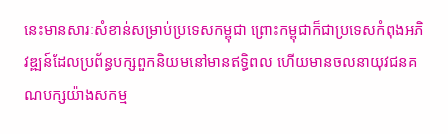នេះមានសារៈសំខាន់សម្រាប់ប្រទេសកម្ពុជា ព្រោះកម្ពុជាក៏ជាប្រទេសកំពុងអភិវឌ្ឍន៍ដែលប្រព័ន្ធបក្សពួកនិយមនៅមានឥទ្ធិពល ហើយមានចលនាយុវជនគណបក្សយ៉ាងសកម្ម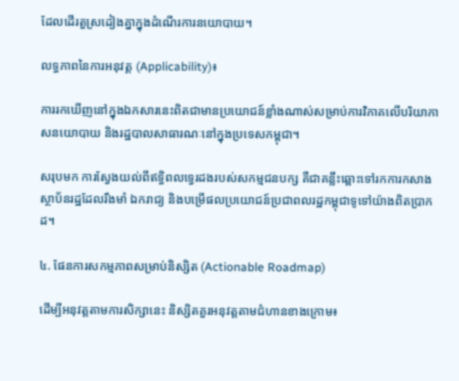ដែលដើរតួស្រដៀងគ្នាក្នុងដំណើរការនយោបាយ។

លទ្ធភាពនៃការអនុវត្ត (Applicability)៖

ការរកឃើញនៅក្នុងឯកសារនេះពិតជាមានប្រយោជន៍ខ្លាំងណាស់សម្រាប់ការវិភាគលើបរិយាកាសនយោបាយ និងរដ្ឋបាលសាធារណៈនៅក្នុងប្រទេសកម្ពុជា។

សរុបមក ការស្វែងយល់ពីឥទ្ធិពលទ្វេរដងរបស់សកម្មជនបក្ស គឺជាគន្លឹះឆ្ពោះទៅរកការកសាងស្ថាប័នរដ្ឋដែលរឹងមាំ ឯករាជ្យ និងបម្រើផលប្រយោជន៍ប្រជាពលរដ្ឋកម្ពុជាទូទៅយ៉ាងពិតប្រាកដ។

៤. ផែនការសកម្មភាពសម្រាប់និស្សិត (Actionable Roadmap)

ដើម្បីអនុវត្តតាមការសិក្សានេះ និស្សិតគួរអនុវត្តតាមជំហានខាងក្រោម៖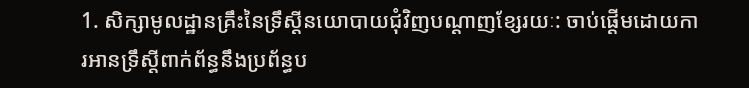1. សិក្សាមូលដ្ឋានគ្រឹះនៃទ្រឹស្តីនយោបាយជុំវិញបណ្តាញខ្សែរយៈ: ចាប់ផ្តើមដោយការអានទ្រឹស្តីពាក់ព័ន្ធនឹងប្រព័ន្ធប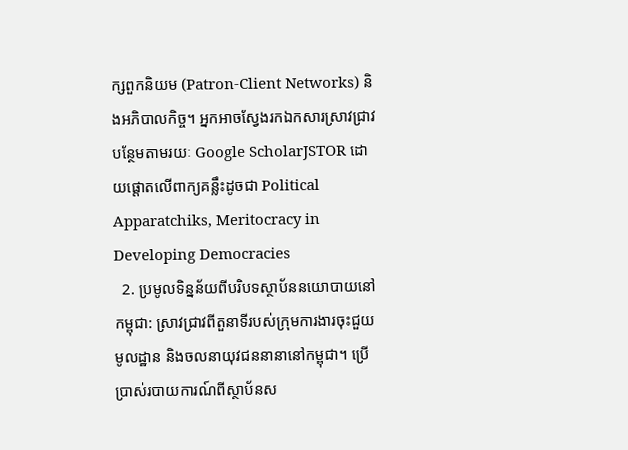ក្សពួកនិយម (Patron-Client Networks) និងអភិបាលកិច្ច។ អ្នកអាចស្វែងរកឯកសារស្រាវជ្រាវបន្ថែមតាមរយៈ Google ScholarJSTOR ដោយផ្តោតលើពាក្យគន្លឹះដូចជា Political Apparatchiks, Meritocracy in Developing Democracies
  2. ប្រមូលទិន្នន័យពីបរិបទស្ថាប័ននយោបាយនៅកម្ពុជា: ស្រាវជ្រាវពីតួនាទីរបស់ក្រុមការងារចុះជួយមូលដ្ឋាន និងចលនាយុវជននានានៅកម្ពុជា។ ប្រើប្រាស់របាយការណ៍ពីស្ថាប័នស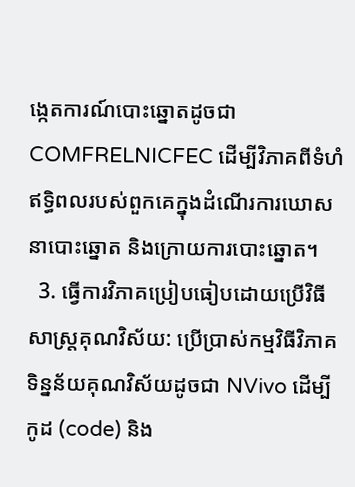ង្កេតការណ៍បោះឆ្នោតដូចជា COMFRELNICFEC ដើម្បីវិភាគពីទំហំឥទ្ធិពលរបស់ពួកគេក្នុងដំណើរការឃោសនាបោះឆ្នោត និងក្រោយការបោះឆ្នោត។
  3. ធ្វើការវិភាគប្រៀបធៀបដោយប្រើវិធីសាស្ត្រគុណវិស័យ: ប្រើប្រាស់កម្មវិធីវិភាគទិន្នន័យគុណវិស័យដូចជា NVivo ដើម្បីកូដ (code) និង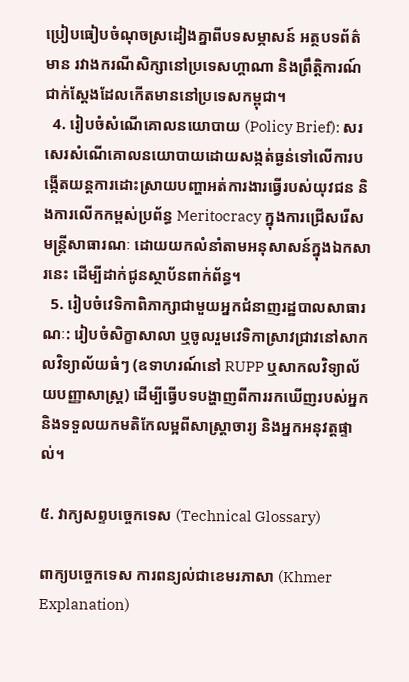ប្រៀបធៀបចំណុចស្រដៀងគ្នាពីបទសម្ភាសន៍ អត្ថបទព័ត៌មាន រវាងករណីសិក្សានៅប្រទេសហ្គាណា និងព្រឹត្តិការណ៍ជាក់ស្តែងដែលកើតមាននៅប្រទេសកម្ពុជា។
  4. រៀបចំសំណើគោលនយោបាយ (Policy Brief): សរសេរសំណើគោលនយោបាយដោយសង្កត់ធ្ងន់ទៅលើការបង្កើតយន្តការដោះស្រាយបញ្ហាអត់ការងារធ្វើរបស់យុវជន និងការលើកកម្ពស់ប្រព័ន្ធ Meritocracy ក្នុងការជ្រើសរើសមន្ត្រីសាធារណៈ ដោយយកលំនាំតាមអនុសាសន៍ក្នុងឯកសារនេះ ដើម្បីដាក់ជូនស្ថាប័នពាក់ព័ន្ធ។
  5. រៀបចំវេទិកាពិភាក្សាជាមួយអ្នកជំនាញរដ្ឋបាលសាធារណៈ: រៀបចំសិក្ខាសាលា ឬចូលរួមវេទិកាស្រាវជ្រាវនៅសាកលវិទ្យាល័យធំៗ (ឧទាហរណ៍នៅ RUPP ឬសាកលវិទ្យាល័យបញ្ញាសាស្ត្រ) ដើម្បីធ្វើបទបង្ហាញពីការរកឃើញរបស់អ្នក និងទទួលយកមតិកែលម្អពីសាស្ត្រាចារ្យ និងអ្នកអនុវត្តផ្ទាល់។

៥. វាក្យសព្ទបច្ចេកទេស (Technical Glossary)

ពាក្យបច្ចេកទេស ការពន្យល់ជាខេមរភាសា (Khmer Explanation)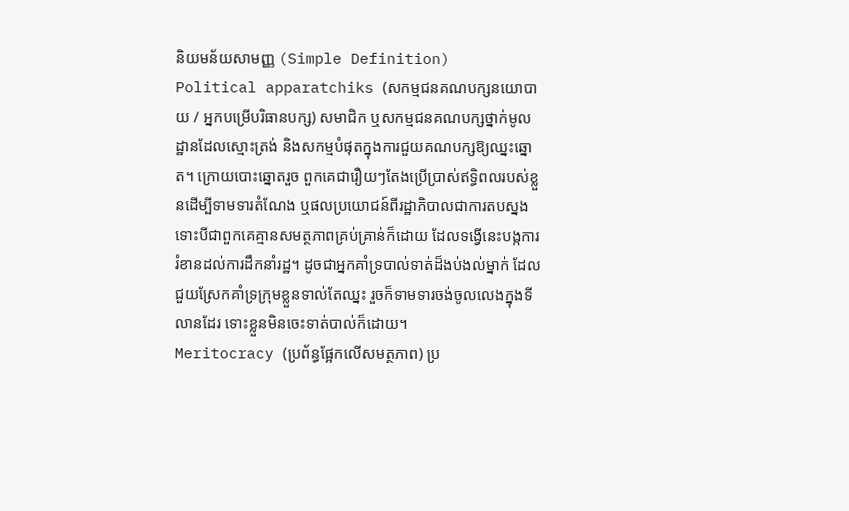និយមន័យសាមញ្ញ (Simple Definition)
Political apparatchiks (សកម្មជនគណបក្សនយោបាយ / អ្នកបម្រើបរិធានបក្ស) សមាជិក ឬសកម្មជនគណបក្សថ្នាក់មូលដ្ឋានដែលស្មោះត្រង់ និងសកម្មបំផុតក្នុងការជួយគណបក្សឱ្យឈ្នះឆ្នោត។ ក្រោយបោះឆ្នោតរួច ពួកគេជារឿយៗតែងប្រើប្រាស់ឥទ្ធិពលរបស់ខ្លួនដើម្បីទាមទារតំណែង ឬផលប្រយោជន៍ពីរដ្ឋាភិបាលជាការតបស្នង ទោះបីជាពួកគេគ្មានសមត្ថភាពគ្រប់គ្រាន់ក៏ដោយ ដែលទង្វើនេះបង្កការរំខានដល់ការដឹកនាំរដ្ឋ។ ដូចជាអ្នកគាំទ្របាល់ទាត់ដ៏ងប់ងល់ម្នាក់ ដែលជួយស្រែកគាំទ្រក្រុមខ្លួនទាល់តែឈ្នះ រួចក៏ទាមទារចង់ចូលលេងក្នុងទីលានដែរ ទោះខ្លួនមិនចេះទាត់បាល់ក៏ដោយ។
Meritocracy (ប្រព័ន្ធផ្អែកលើសមត្ថភាព) ប្រ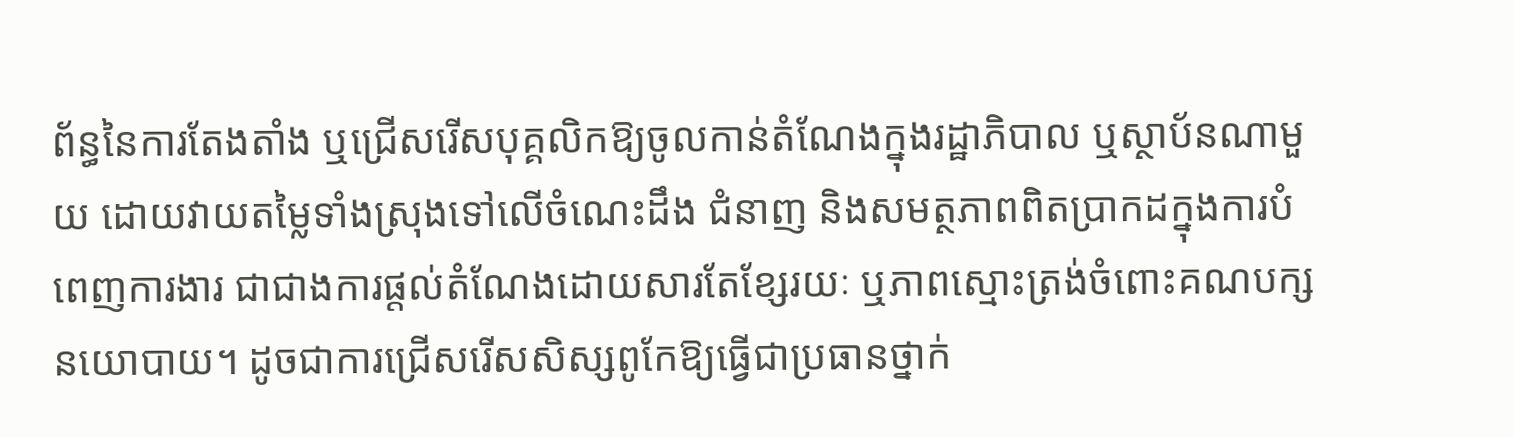ព័ន្ធនៃការតែងតាំង ឬជ្រើសរើសបុគ្គលិកឱ្យចូលកាន់តំណែងក្នុងរដ្ឋាភិបាល ឬស្ថាប័នណាមួយ ដោយវាយតម្លៃទាំងស្រុងទៅលើចំណេះដឹង ជំនាញ និងសមត្ថភាពពិតប្រាកដក្នុងការបំពេញការងារ ជាជាងការផ្តល់តំណែងដោយសារតែខ្សែរយៈ ឬភាពស្មោះត្រង់ចំពោះគណបក្សនយោបាយ។ ដូចជាការជ្រើសរើសសិស្សពូកែឱ្យធ្វើជាប្រធានថ្នាក់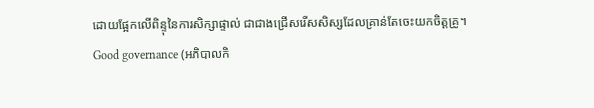ដោយផ្អែកលើពិន្ទុនៃការសិក្សាផ្ទាល់ ជាជាងជ្រើសរើសសិស្សដែលគ្រាន់តែចេះយកចិត្តគ្រូ។
Good governance (អភិបាលកិ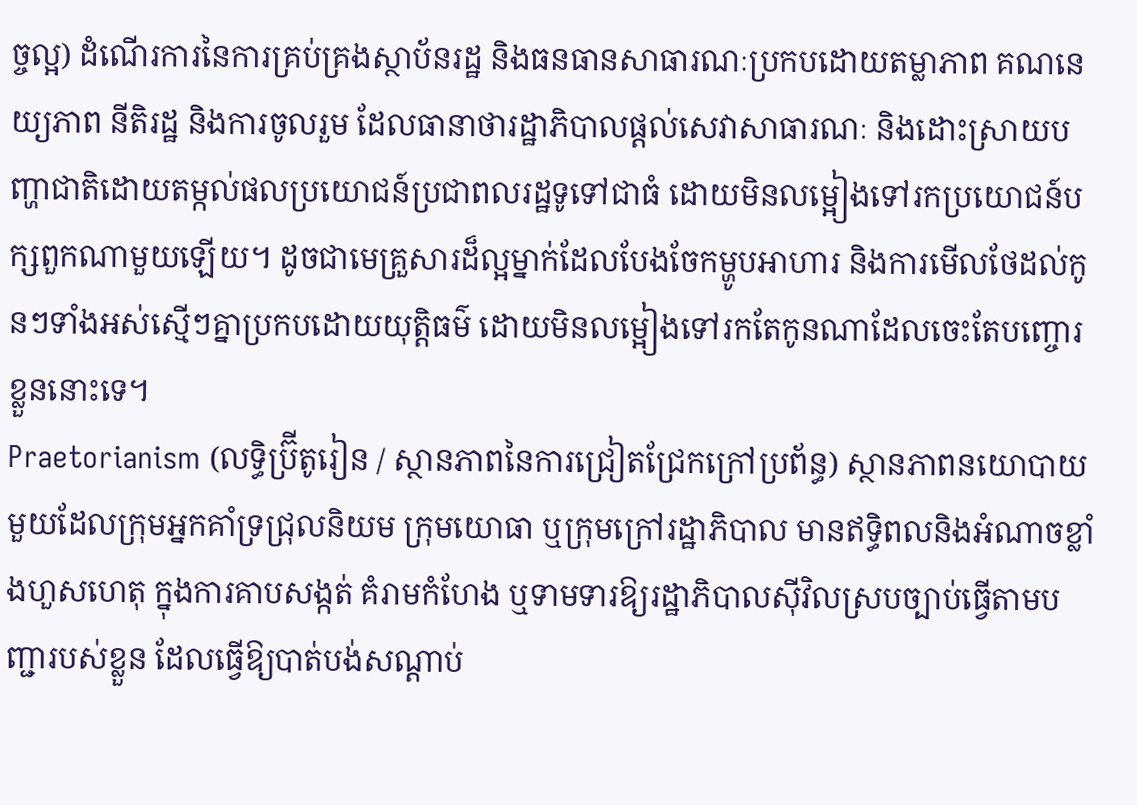ច្ចល្អ) ដំណើរការនៃការគ្រប់គ្រងស្ថាប័នរដ្ឋ និងធនធានសាធារណៈប្រកបដោយតម្លាភាព គណនេយ្យភាព នីតិរដ្ឋ និងការចូលរួម ដែលធានាថារដ្ឋាភិបាលផ្តល់សេវាសាធារណៈ និងដោះស្រាយបញ្ហាជាតិដោយតម្កល់ផលប្រយោជន៍ប្រជាពលរដ្ឋទូទៅជាធំ ដោយមិនលម្អៀងទៅរកប្រយោជន៍បក្សពួកណាមួយឡើយ។ ដូចជាមេគ្រួសារដ៏ល្អម្នាក់ដែលបែងចែកម្ហូបអាហារ និងការមើលថែដល់កូនៗទាំងអស់ស្មើៗគ្នាប្រកបដោយយុត្តិធម៌ ដោយមិនលម្អៀងទៅរកតែកូនណាដែលចេះតែបញ្ចោរខ្លួននោះទេ។
Praetorianism (លទ្ធិប្រ៊ីតូរៀន / ស្ថានភាពនៃការជ្រៀតជ្រែកក្រៅប្រព័ន្ធ) ស្ថានភាពនយោបាយមួយដែលក្រុមអ្នកគាំទ្រជ្រុលនិយម ក្រុមយោធា ឬក្រុមក្រៅរដ្ឋាភិបាល មានឥទ្ធិពលនិងអំណាចខ្លាំងហួសហេតុ ក្នុងការគាបសង្កត់ គំរាមកំហែង ឬទាមទារឱ្យរដ្ឋាភិបាលស៊ីវិលស្របច្បាប់ធ្វើតាមបញ្ជារបស់ខ្លួន ដែលធ្វើឱ្យបាត់បង់សណ្តាប់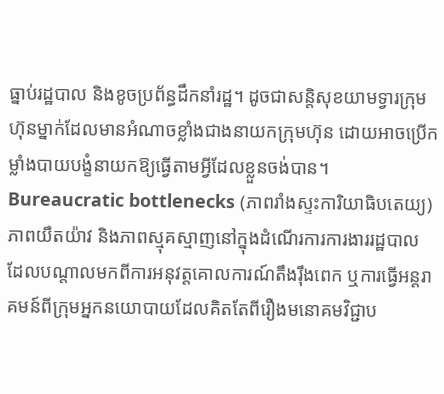ធ្នាប់រដ្ឋបាល និងខូចប្រព័ន្ធដឹកនាំរដ្ឋ។ ដូចជាសន្តិសុខយាមទ្វារក្រុមហ៊ុនម្នាក់ដែលមានអំណាចខ្លាំងជាងនាយកក្រុមហ៊ុន ដោយអាចប្រើកម្លាំងបាយបង្ខំនាយកឱ្យធ្វើតាមអ្វីដែលខ្លួនចង់បាន។
Bureaucratic bottlenecks (ភាពរាំងស្ទះការិយាធិបតេយ្យ) ភាពយឺតយ៉ាវ និងភាពស្មុគស្មាញនៅក្នុងដំណើរការការងាររដ្ឋបាល ដែលបណ្តាលមកពីការអនុវត្តគោលការណ៍តឹងរ៉ឹងពេក ឬការធ្វើអន្តរាគមន៍ពីក្រុមអ្នកនយោបាយដែលគិតតែពីរឿងមនោគមវិជ្ជាប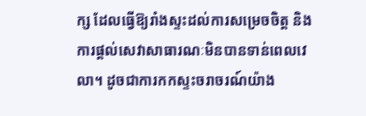ក្ស ដែលធ្វើឱ្យរាំងស្ទះដល់ការសម្រេចចិត្ត និងការផ្តល់សេវាសាធារណៈមិនបានទាន់ពេលវេលា។ ដូចជាការកកស្ទះចរាចរណ៍យ៉ាង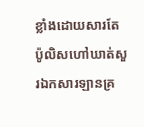ខ្លាំងដោយសារតែប៉ូលិសហៅឃាត់សួរឯកសារឡានគ្រ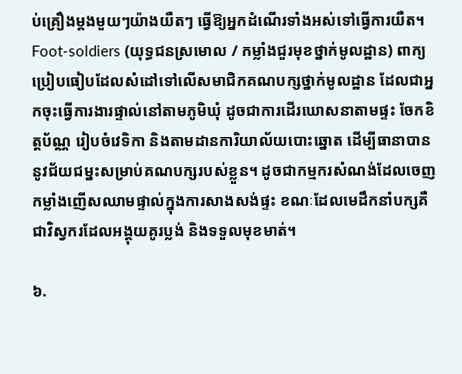ប់គ្រឿងម្តងមួយៗយ៉ាងយឺតៗ ធ្វើឱ្យអ្នកដំណើរទាំងអស់ទៅធ្វើការយឺត។
Foot-soldiers (យុទ្ធជនស្រមោល / កម្លាំងជួរមុខថ្នាក់មូលដ្ឋាន) ពាក្យប្រៀបធៀបដែលសំដៅទៅលើសមាជិកគណបក្សថ្នាក់មូលដ្ឋាន ដែលជាអ្នកចុះធ្វើការងារផ្ទាល់នៅតាមភូមិឃុំ ដូចជាការដើរឃោសនាតាមផ្ទះ ចែកខិត្តប័ណ្ណ រៀបចំវេទិកា និងតាមដានការិយាល័យបោះឆ្នោត ដើម្បីធានាបាននូវជ័យជម្នះសម្រាប់គណបក្សរបស់ខ្លួន។ ដូចជាកម្មករសំណង់ដែលចេញកម្លាំងញើសឈាមផ្ទាល់ក្នុងការសាងសង់ផ្ទះ ខណៈដែលមេដឹកនាំបក្សគឺជាវិស្វករដែលអង្គុយគូរប្លង់ និងទទួលមុខមាត់។

៦.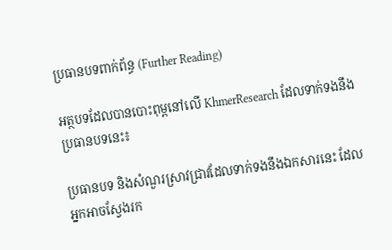ប្រធានបទពាក់ព័ន្ធ (Further Reading)

អត្ថបទដែលបានបោះពុម្ពនៅលើ KhmerResearch ដែលទាក់ទងនឹងប្រធានបទនេះ៖

ប្រធានបទ និងសំណួរស្រាវជ្រាវដែលទាក់ទងនឹងឯកសារនេះ ដែលអ្នកអាចស្វែងរក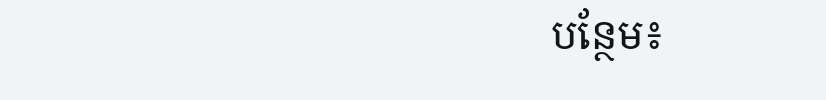បន្ថែម៖